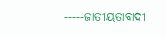-----ଜାତୀୟତାବାଦୀ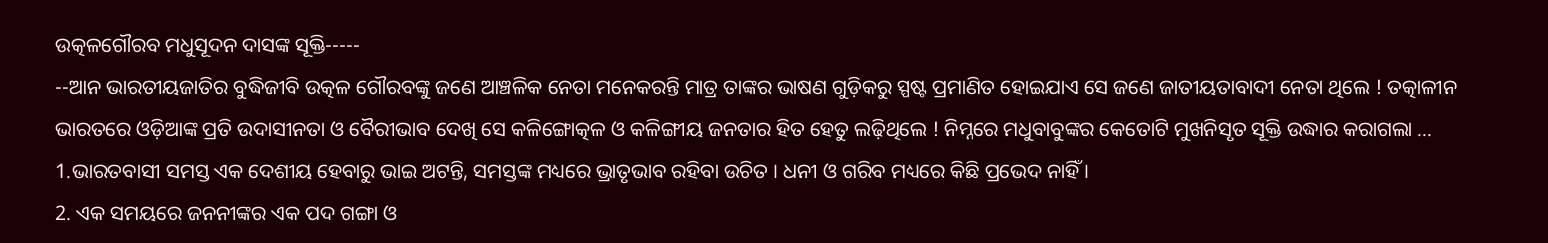ଉତ୍କଳଗୌରବ ମଧୁସୂଦନ ଦାସଙ୍କ ସୂକ୍ତି-----
--ଆନ ଭାରତୀୟଜାତିର ବୁଦ୍ଧିଜୀବି ଉତ୍କଳ ଗୌରବଙ୍କୁ ଜଣେ ଆଞ୍ଚଳିକ ନେତା ମନେକରନ୍ତି ମାତ୍ର ତାଙ୍କର ଭାଷଣ ଗୁଡ଼ିକରୁ ସ୍ପଷ୍ଟ ପ୍ରମାଣିତ ହୋଇଯାଏ ସେ ଜଣେ ଜାତୀୟତାବାଦୀ ନେତା ଥିଲେ ! ତତ୍କାଳୀନ ଭାରତରେ ଓଡ଼ିଆଙ୍କ ପ୍ରତି ଉଦାସୀନତା ଓ ବୈରୀଭାବ ଦେଖି ସେ କଳିଙ୍ଗୋତ୍କଳ ଓ କଳିଙ୍ଗୀୟ ଜନତାର ହିତ ହେତୁ ଲଢ଼ିଥିଲେ ! ନିମ୍ନରେ ମଧୁବାବୁଙ୍କର କେତୋଟି ମୁଖନିସୃତ ସୂକ୍ତି ଉଦ୍ଧାର କରାଗଲା ...
1.ଭାରତବାସୀ ସମସ୍ତ ଏକ ଦେଶୀୟ ହେବାରୁ ଭାଇ ଅଟନ୍ତି, ସମସ୍ତଙ୍କ ମଧ୍ୟରେ ଭ୍ରାତୃଭାବ ରହିବା ଉଚିତ । ଧନୀ ଓ ଗରିବ ମଧ୍ୟରେ କିଛି ପ୍ରଭେଦ ନାହିଁ ।
2. ଏକ ସମୟରେ ଜନନୀଙ୍କର ଏକ ପଦ ଗଙ୍ଗା ଓ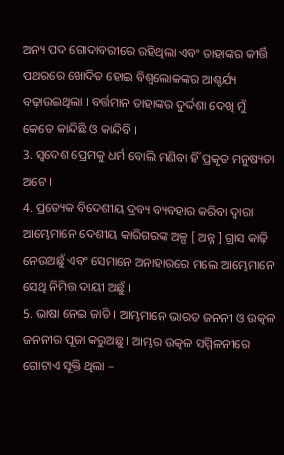ଅନ୍ୟ ପଦ ଗୋଦାବରୀରେ ରହିଥିଲା ଏବଂ ତାହାଙ୍କର କୀର୍ତ୍ତି ପଥରରେ ଖୋଦିତ ହୋଇ ବିଶ୍ୱଲୋକଙ୍କର ଆଶ୍ଚର୍ଯ୍ୟ ବଢ଼ାଉଇଥିଲା । ବର୍ତ୍ତମାନ ତାହାଙ୍କର ଦୁର୍ଦ୍ଦଶା ଦେଖି ମୁଁ କେତେ କାନ୍ଦିଛି ଓ କାନ୍ଦିବି ।
3. ସ୍ୱଦେଶ ପ୍ରେମକୁ ଧର୍ମ ବୋଲି ମଣିବା ହିଁ ପ୍ରକୃତ ମନୁଷ୍ୟତା ଅଟେ ।
4. ପ୍ରତ୍ୟେକ ବିଦେଶୀୟ ଦ୍ରବ୍ୟ ବ୍ୟବହାର କରିବା ଦ୍ୱାରା ଆମ୍ଭେମାନେ ଦେଶୀୟ କାରିଗରଙ୍କ ଅଳ୍ପ [ ଅନ୍ନ ] ଗ୍ରାସ କାଢ଼ି ନେଉଅଛୁଁ ଏବଂ ସେମାନେ ଅନାହାରରେ ମଲେ ଆମ୍ଭେମାନେ ସେଥି ନିମିତ୍ତ ଦାୟୀ ଅଛୁଁ ।
5. ଭାଷା ନେଇ ଜାତି । ଆମ୍ଭମାନେ ଭାରତ ଜନନୀ ଓ ଉତ୍କଳ ଜନନୀର ପୂଜା କରୁଅଛୁ । ଆମ୍ଭର ଉତ୍କଳ ସମ୍ମିଳନୀରେ ଗୋଟାଏ ସୂକ୍ତି ଥିଲା –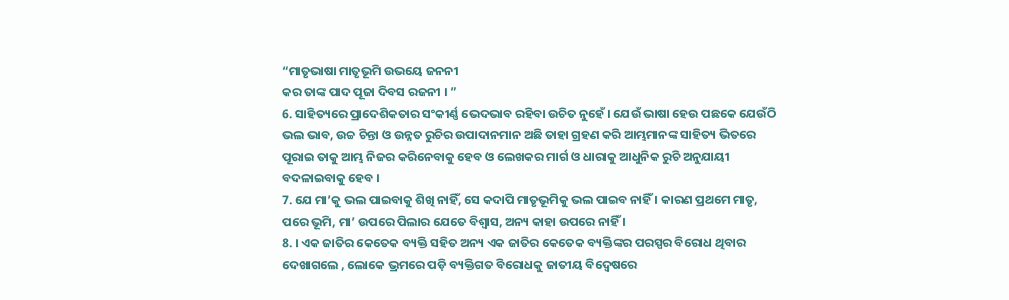“ମାତୃଭାଷା ମାତୃଭୂମି ଉଭୟେ ଜନନୀ
କର ତାଙ୍କ ପାଦ ପୂଜା ଦିବସ ରଜନୀ । ”
6. ସାହିତ୍ୟରେ ପ୍ରାଦେଶିକତାର ସଂକୀର୍ଣ୍ଣ ଭେଦଭାବ ରହିବା ଉଚିତ ନୁହେଁ । ଯେଉଁ ଭାଷା ହେଉ ପଛକେ ଯେଉଁଠି ଭଲ ଭାବ, ଉଚ୍ଚ ଚିନ୍ତା ଓ ଉନ୍ନତ ରୁଚିର ଉପାଦାନମାନ ଅଛି ତାହା ଗ୍ରହଣ କରି ଆମ୍ଭମାନଙ୍କ ସାହିତ୍ୟ ଭିତରେ ପୂରାଇ ତାକୁ ଆମ୍ଭ ନିଜର କରିନେବାକୁ ହେବ ଓ ଲେଖକର ମାର୍ଗ ଓ ଧାରାକୁ ଆଧୁନିକ ରୁଚି ଅନୁଯାୟୀ ବଦଳାଇବାକୁ ହେବ ।
7. ଯେ ମା’କୁ ଭଲ ପାଇବାକୁ ଶିଖି ନାହିଁ, ସେ କଦାପି ମାତୃଭୂମିକୁ ଭଲ ପାଇବ ନାହିଁ । କାରଣ ପ୍ରଥମେ ମାତୃ, ପରେ ଭୂମି, ମା’ ଉପରେ ପିଲାର ଯେତେ ବିଶ୍ୱାସ, ଅନ୍ୟ କାହା ଉପରେ ନାହିଁ ।
8. । ଏକ ଜାତିର କେତେକ ବ୍ୟକ୍ତି ସହିତ ଅନ୍ୟ ଏକ ଜାତିର କେତେକ ବ୍ୟକ୍ତିଙ୍କର ପରସ୍ପର ବିରୋଧ ଥିବାର ଦେଖାଗଲେ , ଲୋକେ ଭ୍ରମରେ ପଡ଼ି ବ୍ୟକ୍ତିଗତ ବିରୋଧକୁ ଜାତୀୟ ବିଦ୍ଵେଷରେ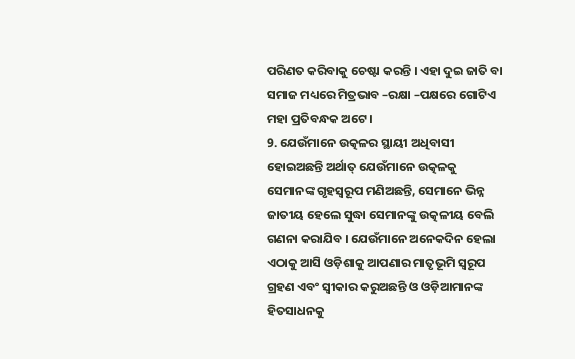ପରିଣତ କରିବାକୁ ଚେଷ୍ଟା କରନ୍ତି । ଏହା ଦୁଇ ଜାତି ବା ସମାଜ ମଧ୍ୟରେ ମିତ୍ରଭାବ –ରକ୍ଷା –ପକ୍ଷରେ ଗୋଟିଏ ମହା ପ୍ରତିବନ୍ଧକ ଅଟେ ।
9. ଯେଉଁମାନେ ଉତ୍କଳର ସ୍ଥାୟୀ ଅଧିବାସୀ ହୋଇଅଛନ୍ତି ଅର୍ଥାତ୍ ଯେଉଁମାନେ ଉତ୍କଳକୁ ସେମାନଙ୍କ ଗୃହସ୍ୱରୂପ ମଣିଅଛନ୍ତି, ସେମାନେ ଭିନ୍ନ ଜାତୀୟ ହେଲେ ସୁଦ୍ଧା ସେମାନଙ୍କୁ ଉତ୍କଳୀୟ ବେଲି ଗଣନା କରାଯିବ । ଯେଉଁମାନେ ଅନେକଦିନ ହେଲା ଏଠାକୁ ଆସି ଓଡ଼ିଶାକୁ ଆପଣାର ମାତୃଭୂମି ସ୍ୱରୂପ ଗ୍ରହଣ ଏବଂ ସ୍ୱୀକାର କରୁଅଛନ୍ତି ଓ ଓଡ଼ିଆମାନଙ୍କ ହିତସାଧନକୁ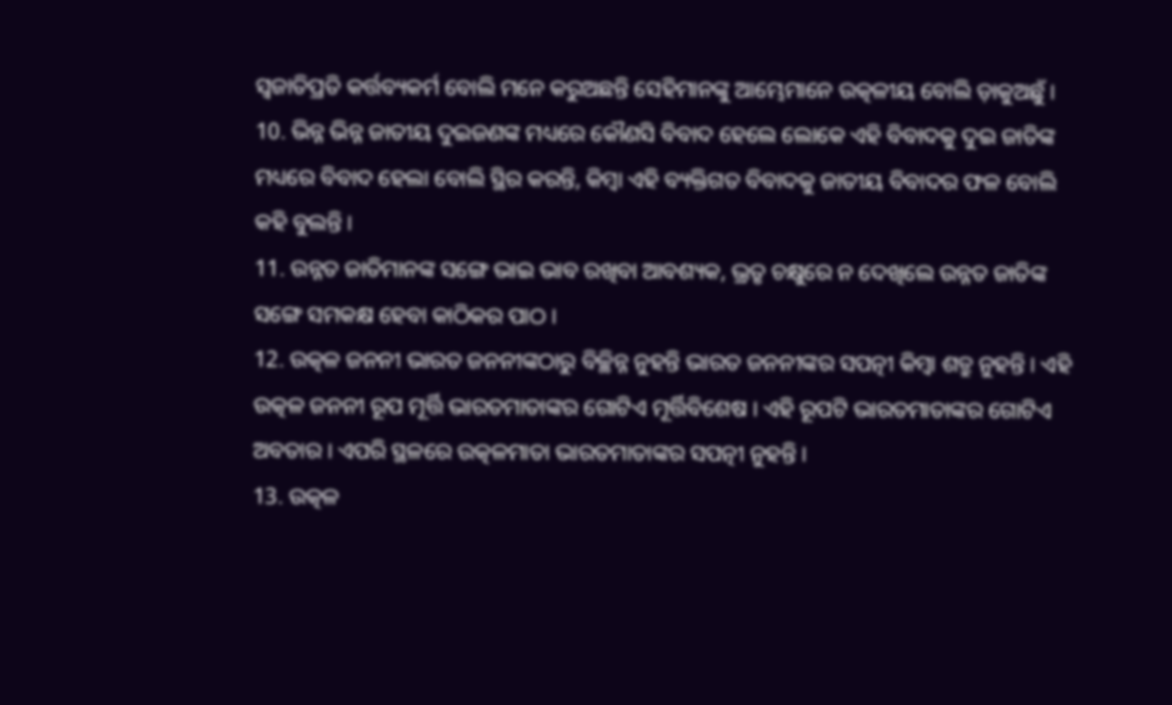ସ୍ୱଜାତିପ୍ରତି କର୍ତ୍ତବ୍ୟକର୍ମ ବୋଲି ମନେ କରୁଅଛନ୍ତି ସେହିମାନଙ୍କୁ ଆମ୍ଭେମାନେ ଉତ୍କଳୀୟ ବୋଲି ଡ଼ାକୁଅଛୁଁ ।
10. ଭିନ୍ନ ଭିନ୍ନ ଜାତୀୟ ଦୁଇଜଣଙ୍କ ମଧ୍ୟରେ କୌଣସି ବିବାଦ ହେଲେ ଲୋକେ ଏହି ବିବାଦକୁ ଦୁଇ ଜାତିଙ୍କ ମଧ୍ୟରେ ବିବାଦ ହେଲା ବୋଲି ସ୍ଥିର କରନ୍ତି, କିମ୍ୱା ଏହି ବ୍ୟକ୍ତିଗତ ବିବାଦକୁ ଜାତୀୟ ବିବାଦର ଫଳ ବୋଲି କହି ବୁଲନ୍ତି ।
11. ଉନ୍ନତ ଜାତିମାନଙ୍କ ସଙ୍ଗେ ଭାଇ ଭାବ ରଖିବା ଆବଶ୍ୟକ, ଭ୍ରତୃ ଚକ୍ଷୁରେ ନ ଦେଖିଲେ ଉନ୍ନତ ଜାତିଙ୍କ ସଙ୍ଗେ ସମକକ୍ଷ ହେବା କାଠିକର ପାଠ ।
12. ଉତ୍କଳ ଜନନୀ ଭାରତ ଜନନୀଙ୍କଠାରୁ ବିଚ୍ଛିନ୍ନ ନୁହନ୍ତି ଭାରତ ଜନନୀଙ୍କର ସପତ୍ନୀ କିମ୍ବା ଶତ୍ରୁ ନୁହନ୍ତି । ଏହି ଉତ୍କଳ ଜନନୀ ରୂପ ମୂର୍ତ୍ତି ଭାରତମାତାଙ୍କର ଗୋଟିଏ ମୂର୍ତ୍ତିବିଶେଷ । ଏହି ରୂପଟି ଭାରତମାତାଙ୍କର ଗୋଟିଏ ଅବତାର । ଏପରି ସ୍ଥଳରେ ଉତ୍କଳମାତା ଭାରତମାତାଙ୍କର ସପତ୍ନୀ ନୁହନ୍ତି ।
13. ଉତ୍କଳ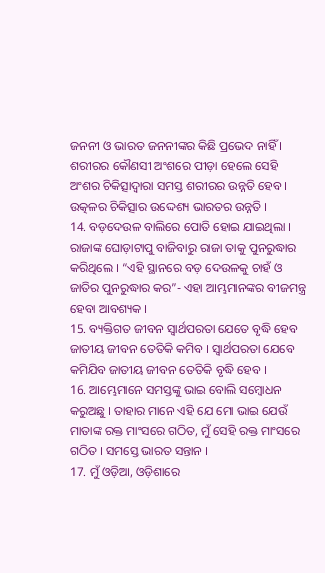ଜନନୀ ଓ ଭାରତ ଜନନୀଙ୍କର କିଛି ପ୍ରଭେଦ ନାହିଁ । ଶରୀରର କୌଣସୀ ଅଂଶରେ ପୀଡ଼ା ହେଲେ ସେହି ଅଂଶର ଚିକିତ୍ସାଦ୍ଵାରା ସମସ୍ତ ଶରୀରର ଉନ୍ନତି ହେବ । ଉତ୍କଳର ଚିକିତ୍ସାର ଉଦ୍ଦେଶ୍ୟ ଭାରତର ଉନ୍ନତି ।
14. ବଡ଼ଦେଉଳ ବାଲିରେ ପୋତି ହୋଇ ଯାଇଥିଲା । ରାଜାଙ୍କ ଘୋଡ଼ାଟାପୁ ବାଜିବାରୁ ରାଜା ତାକୁ ପୁନରୁଦ୍ଧାର କରିଥିଲେ । “ଏହି ସ୍ଥାନରେ ବଡ଼ ଦେଉଳକୁ ଚାହଁ ଓ ଜାତିର ପୁନରୁଦ୍ଧାର କର”- ଏହା ଆମ୍ଭମାନଙ୍କର ବୀଜମନ୍ତ୍ର ହେବା ଆବଶ୍ୟକ ।
15. ବ୍ୟକ୍ତିଗତ ଜୀବନ ସ୍ଵାର୍ଥପରତା ଯେତେ ବୃଦ୍ଧି ହେବ ଜାତୀୟ ଜୀବନ ତେତିକି କମିବ । ସ୍ଵାର୍ଥପରତା ଯେବେ କମିଯିବ ଜାତୀୟ ଜୀବନ ତେତିକି ବୃଦ୍ଧି ହେବ ।
16. ଆମ୍ଭେମାନେ ସମସ୍ତଙ୍କୁ ଭାଇ ବୋଲି ସମ୍ଵୋଧନ କରୁଅଛୁ । ତାହାର ମାନେ ଏହି ଯେ ମୋ ଭାଇ ଯେଉଁ ମାତାଙ୍କ ରକ୍ତ ମାଂସରେ ଗଠିତ, ମୁଁ ସେହି ରକ୍ତ ମାଂସରେ ଗଠିତ । ସମସ୍ତେ ଭାରତ ସନ୍ତାନ ।
17. ମୁଁ ଓଡ଼ିଆ, ଓଡ଼ିଶାରେ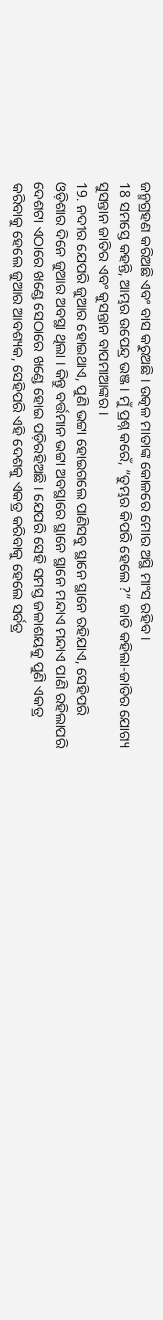ଜନ୍ମଗ୍ରହଣ କରିଅଛି ଏବଂ ବାସ କରୁଅଛି । ଉତ୍କଳ ମାତାଙ୍କ କୋଳରେ ମୋର ଅସ୍ଥି ମାଂସ ରହିବ ।
18 ସମସ୍ତେ କହନ୍ତି, ଆମ୍ଭର ଉପେନ୍ଦ୍ର ଭଞ୍ଜ । ମୁଁ ପ୍ରଶ୍ନ କରେଁ, “ତୁମ୍ଭର କିପରି ହେଲେ ?” ଜାତି କହିଲା-ଜାତିର ଯୋଗ୍ୟ ସୁସନ୍ତାନ ଜାତିର ଏବଂ କୁସନ୍ତାନ ବାପମାଆଙ୍କର ।
19. ନଦୀର ଯେପରି ଜୁଆର ହୋଇଥାଏ, ପୁଣି ଭଟ୍ଟା ହୋଇଗଲେ ପାଣିସବୁ ସ୍ଥାନେ ସ୍ଥାନେ ରହିଯାଏ, ସେହିପରି ଓଡ଼ିଶାର ଦିନେ ଜୁଆର ଅବସ୍ଥା ଥିଲା । କିନ୍ତୁ ବର୍ତ୍ତମାନ ଭଟ୍ଟା ଅବସ୍ଥାରେ ସ୍ଥାନେ ସ୍ଥାନେ ମନ୍ଦାଏ ମନ୍ଦାଏ ପାଣି ରହିଲାପରି ଦେଶଟା ଏଠାରେ ଖଣ୍ଡେ ସେଠାରେ ଖଣ୍ଡେ ହୋଇ ପଡ଼ିରହିଅଛି । ଯେପରି ସେହି ସମସ୍ତ ଜଳାଶୟକୁ ପୁଣି ଏକତ୍ର କରିବାକୁ ହେଲେ ଜୁଆର ଆବଶ୍ୟକ, ସେହିପରି ଏହି ଦେଶକୁ ଏକତ୍ର କରିବାକୁ ହେଲେ ସର୍ବତ୍ର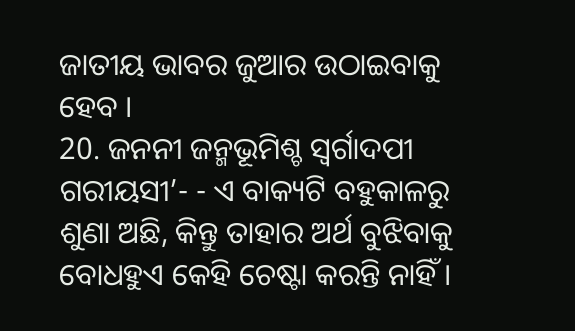ଜାତୀୟ ଭାବର ଜୁଆର ଉଠାଇବାକୁ ହେବ ।
20. ଜନନୀ ଜନ୍ମଭୂମିଶ୍ଚ ସ୍ଵର୍ଗାଦପୀ ଗରୀୟସୀ’- - ଏ ବାକ୍ୟଟି ବହୁକାଳରୁ ଶୁଣା ଅଛି, କିନ୍ତୁ ତାହାର ଅର୍ଥ ବୁଝିବାକୁ ବୋଧହୁଏ କେହି ଚେଷ୍ଟା କରନ୍ତି ନାହିଁ ।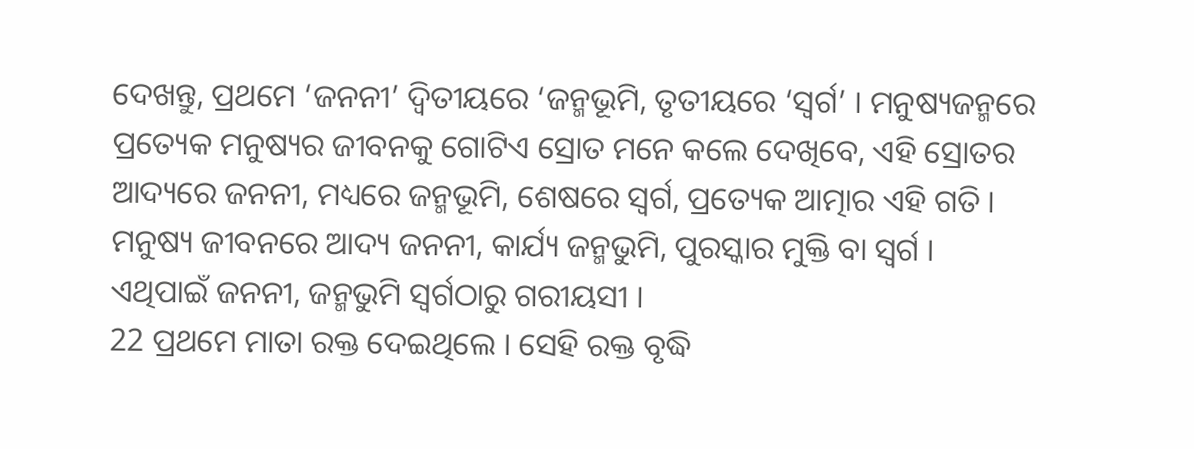ଦେଖନ୍ତୁ, ପ୍ରଥମେ ‘ଜନନୀ’ ଦ୍ଵିତୀୟରେ ‘ଜନ୍ମଭୂମି, ତୃତୀୟରେ ‘ସ୍ଵର୍ଗ’ । ମନୁଷ୍ୟଜନ୍ମରେ ପ୍ରତ୍ୟେକ ମନୁଷ୍ୟର ଜୀବନକୁ ଗୋଟିଏ ସ୍ରୋତ ମନେ କଲେ ଦେଖିବେ, ଏହି ସ୍ରୋତର ଆଦ୍ୟରେ ଜନନୀ, ମଧ୍ୟରେ ଜନ୍ମଭୂମି, ଶେଷରେ ସ୍ଵର୍ଗ, ପ୍ରତ୍ୟେକ ଆତ୍ମାର ଏହି ଗତି । ମନୁଷ୍ୟ ଜୀବନରେ ଆଦ୍ୟ ଜନନୀ, କାର୍ଯ୍ୟ ଜନ୍ମଭୁମି, ପୁରସ୍କାର ମୁକ୍ତି ବା ସ୍ଵର୍ଗ । ଏଥିପାଇଁ ଜନନୀ, ଜନ୍ମଭୁମି ସ୍ଵର୍ଗଠାରୁ ଗରୀୟସୀ ।
22 ପ୍ରଥମେ ମାତା ରକ୍ତ ଦେଇଥିଲେ । ସେହି ରକ୍ତ ବୃଦ୍ଧି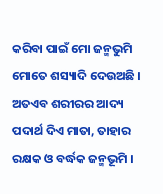କରିବା ପାଇଁ ମୋ ଜନ୍ମଭୁମି ମୋତେ ଶସ୍ୟାଦି ଦେଉଅଛି । ଅତଏବ ଶରୀରର ଆଦ୍ୟ ପଦାର୍ଥ ଦିଏ ମାତା, ତାହାର ରକ୍ଷକ ଓ ବର୍ଦ୍ଧକ ଜନ୍ମଭୂମି ।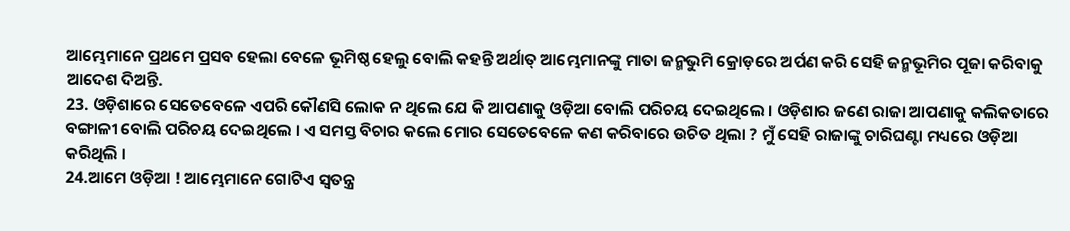ଆମ୍ଭେମାନେ ପ୍ରଥମେ ପ୍ରସବ ହେଲା ବେଳେ ଭୂମିଷ୍ଠ ହେଲୁ ବୋଲି କହନ୍ତି ଅର୍ଥାତ୍ ଆମ୍ଭେମାନଙ୍କୁ ମାତା ଜନ୍ମଭୁମି କ୍ରୋଡ଼ରେ ଅର୍ପଣ କରି ସେହି ଜନ୍ମଭୂମିର ପୂଜା କରିବାକୁ ଆଦେଶ ଦିଅନ୍ତି.
23. ଓଡ଼ିଶାରେ ସେତେବେଳେ ଏପରି କୌଣସି ଲୋକ ନ ଥିଲେ ଯେ କି ଆପଣାକୁ ଓଡ଼ିଆ ବୋଲି ପରିଚୟ ଦେଇଥିଲେ । ଓଡ଼ିଶାର ଜଣେ ରାଜା ଆପଣାକୁ କଲିକତାରେ ବଙ୍ଗାଳୀ ବୋଲି ପରିଚୟ ଦେଇଥିଲେ । ଏ ସମସ୍ତ ବିଚାର କଲେ ମୋର ସେତେବେଳେ କଣ କରିବାରେ ଉଚିତ ଥିଲା ? ମୁଁ ସେହି ରାଜାଙ୍କୁ ଚାରିଘଣ୍ଟା ମଧ୍ୟରେ ଓଡ଼ିଆ କରିଥିଲି ।
24.ଆମେ ଓଡ଼ିଆ ! ଆମ୍ଭେମାନେ ଗୋଟିଏ ସ୍ଵତନ୍ତ୍ର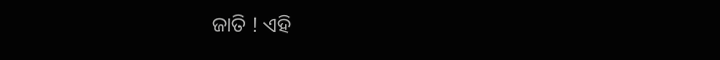ଜାତି ! ଏହି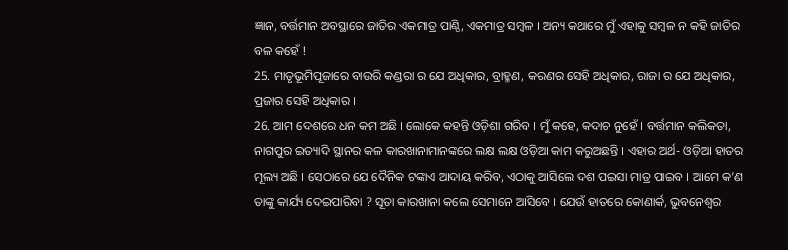ଜ୍ଞାନ, ବର୍ତ୍ତମାନ ଅବସ୍ଥାରେ ଜାତିର ଏକମାତ୍ର ପାଣ୍ଠି, ଏକମାତ୍ର ସମ୍ଵଳ । ଅନ୍ୟ କଥାରେ ମୁଁ ଏହାକୁ ସମ୍ଵଳ ନ କହି ଜାତିର ବଳ କହେଁ !
25. ମାତୃଭୂମିପୂଜାରେ ବାଉରି କଣ୍ଡରା ର ଯେ ଅଧିକାର, ବ୍ରାହ୍ମଣ, କରଣର ସେହି ଅଧିକାର, ରାଜା ର ଯେ ଅଧିକାର, ପ୍ରଜାର ସେହି ଅଧିକାର ।
26. ଆମ ଦେଶରେ ଧନ କମ ଅଛି । ଲୋକେ କହନ୍ତି ଓଡ଼ିଶା ଗରିବ । ମୁଁ କହେ, କଦାଚ ନୁହେଁ । ବର୍ତ୍ତମାନ କଲିକତା, ନାଗପୁର ଇତ୍ୟାଦି ସ୍ଥାନର କଳ କାରଖାନାମାନଙ୍କରେ ଲକ୍ଷ ଲକ୍ଷ ଓଡ଼ିଆ କାମ କରୁଅଛନ୍ତି । ଏହାର ଅର୍ଥ- ଓଡ଼ିଆ ହାତର ମୂଲ୍ୟ ଅଛି । ସେଠାରେ ଯେ ଦୈନିକ ଟଙ୍କାଏ ଆଦାୟ କରିବ, ଏଠାକୁ ଆସିଲେ ଦଶ ପଇସା ମାତ୍ର ପାଇବ । ଆମେ କ’ଣ ତାଙ୍କୁ କାର୍ଯ୍ୟ ଦେଇପାରିବା ? ସୂତା କାରଖାନା କଲେ ସେମାନେ ଆସିବେ । ଯେଉଁ ହାତରେ କୋଣାର୍କ, ଭୁବନେଶ୍ଵର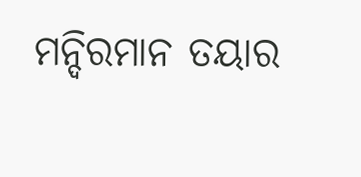ମନ୍ଦିରମାନ ତୟାର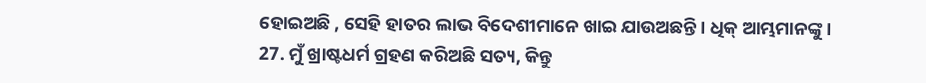ହୋଇଅଛି , ସେହି ହାତର ଲାଭ ବିଦେଶୀମାନେ ଖାଇ ଯାଉଅଛନ୍ତି । ଧିକ୍ ଆମ୍ଭମାନଙ୍କୁ ।
27. ମୁଁ ଖ୍ରାଷ୍ଟଧର୍ମ ଗ୍ରହଣ କରିଅଛି ସତ୍ୟ, କିନ୍ତୁ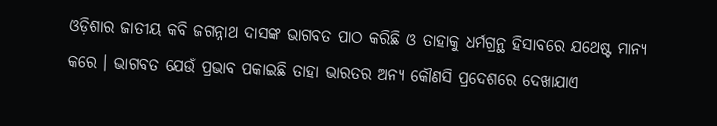ଓଡ଼ିଶାର ଜାତୀୟ କବି ଜଗନ୍ନାଥ ଦାସଙ୍କ ଭାଗବତ ପାଠ କରିଛି ଓ ତାହାକୁ ଧର୍ମଗ୍ରନ୍ଥ ହିସାବରେ ଯଥେଷ୍ଟ ମାନ୍ୟ କରେ । ଭାଗବତ ଯେଉଁ ପ୍ରଭାବ ପକାଇଛି ତାହା ଭାରତର ଅନ୍ୟ କୌଣସି ପ୍ରଦେଶରେ ଦେଖାଯାଏ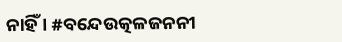ନାହିଁ । #ବନ୍ଦେଉତ୍କଳଜନନୀ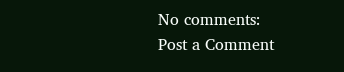No comments:
Post a Comment